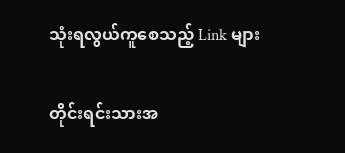သုံးရလွယ်ကူစေသည့် Link များ

တိုင်းရင်းသားအ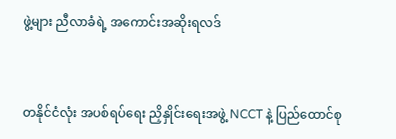ဖွဲ့များ ညီလာခံရဲ့ အကောင်းအဆိုးရလဒ်


တနိုင်ငံလုံး အပစ်ရပ်ရေး ညှိနှိုင်းရေးအဖွဲ့ NCCT နဲ့ ပြည်ထောင်စု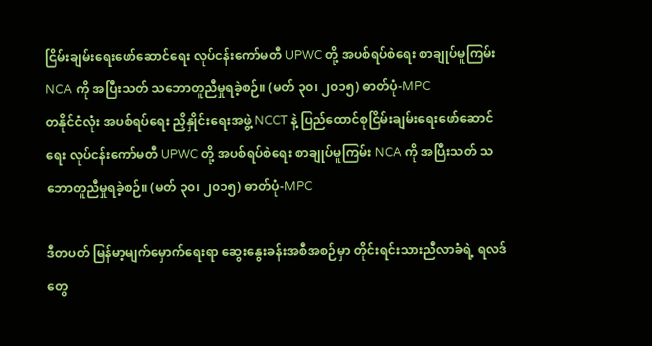ငြိမ်းချမ်းရေးဖော်ဆောင်ရေး လုပ်ငန်းကော်မတီ UPWC တို့ အပစ်ရပ်စဲရေး စာချုပ်မူကြမ်း NCA ကို အပြီးသတ် သဘောတူညီမှုရခဲ့စဉ်။ (မတ် ၃၀၊ ၂၀၁၅) ဓာတ်ပုံ-MPC
တနိုင်ငံလုံး အပစ်ရပ်ရေး ညှိနှိုင်းရေးအဖွဲ့ NCCT နဲ့ ပြည်ထောင်စုငြိမ်းချမ်းရေးဖော်ဆောင်ရေး လုပ်ငန်းကော်မတီ UPWC တို့ အပစ်ရပ်စဲရေး စာချုပ်မူကြမ်း NCA ကို အပြီးသတ် သဘောတူညီမှုရခဲ့စဉ်။ (မတ် ၃၀၊ ၂၀၁၅) ဓာတ်ပုံ-MPC

ဒီတပတ် မြန်မာ့မျက်မှောက်ရေးရာ ဆွေးနွေးခန်းအစီအစဉ်မှာ တိုင်းရင်းသားညီလာခံရဲ့ ရလဒ်တွေ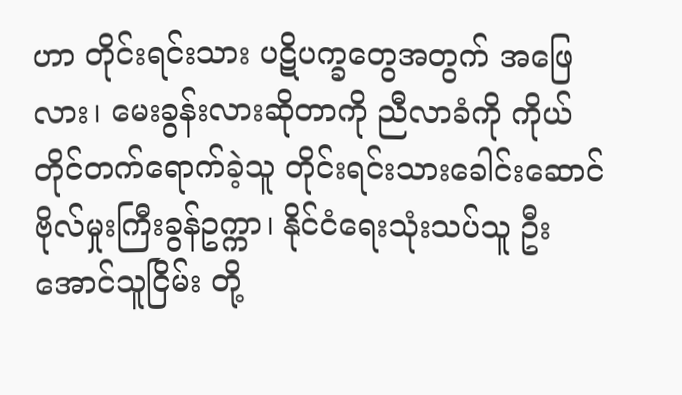ဟာ တိုင်းရင်းသား ပဋိပက္ခတွေအတွက် အဖြေလား၊ မေးခွန်းလားဆိုတာကို ညီလာခံကို ကိုယ်တိုင်တက်ရောက်ခဲ့သူ တိုင်းရင်းသားခေါင်းဆောင် ဗိုလ်မှုးကြီးခွန်ဥက္ကာ၊ နိုင်ငံရေးသုံးသပ်သူ ဦးအောင်သူငြိမ်း တို့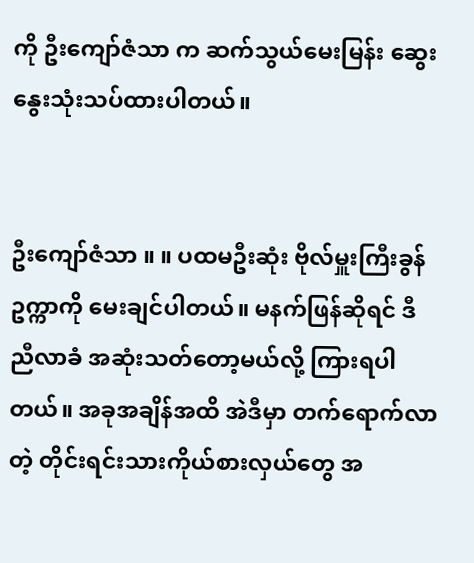ကို ဦးကျော်ဇံသာ က ဆက်သွယ်မေးမြန်း ဆွေးနွေးသုံးသပ်ထားပါတယ်။


ဦးကျော်ဇံသာ ။ ။ ပထမဦးဆုံး ဗိုလ်မှူးကြီးခွန်ဥက္ကာကို မေးချင်ပါတယ်။ မနက်ဖြန်ဆိုရင် ဒီညီလာခံ အဆုံးသတ်တော့မယ်လို့ ကြားရပါတယ်။ အခုအချိန်အထိ အဲဒီမှာ တက်ရောက်လာတဲ့ တိုင်းရင်းသားကိုယ်စားလှယ်တွေ အ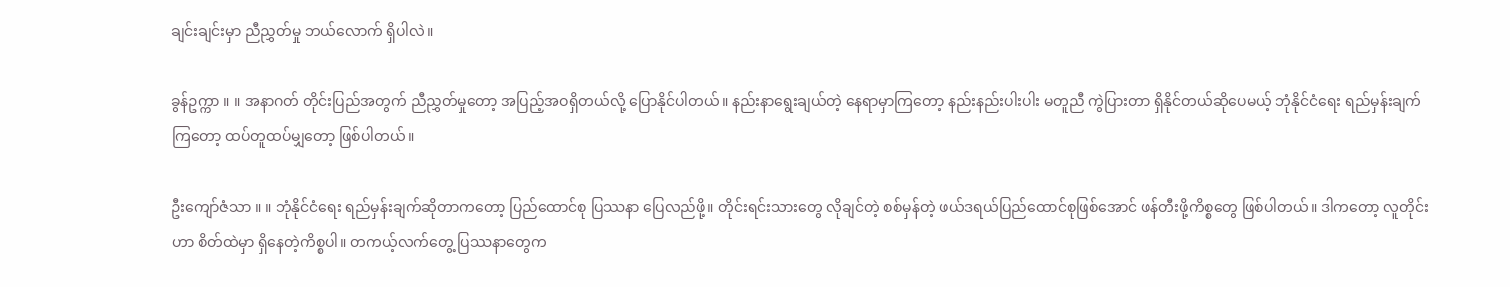ချင်းချင်းမှာ ညီညွှတ်မှု ဘယ်လောက် ရှိပါလဲ။

ခွန်ဥက္ကာ ။ ။ အနာဂတ် တိုင်းပြည်အတွက် ညီညွှတ်မှုတော့ အပြည့်အဝရှိတယ်လို့ ပြောနိုင်ပါတယ်။ နည်းနာရွေးချယ်တဲ့ နေရာမှာကြတော့ နည်းနည်းပါးပါး မတူညီ ကွဲပြားတာ ရှိနိုင်တယ်ဆိုပေမယ့် ဘုံနိုင်ငံရေး ရည်မှန်းချက်ကြတော့ ထပ်တူထပ်မျှတော့ ဖြစ်ပါတယ်။

ဦးကျော်ဇံသာ ။ ။ ဘုံနိုင်ငံရေး ရည်မှန်းချက်ဆိုတာကတော့ ပြည်ထောင်စု ပြဿနာ ပြေလည်ဖို့။ တိုင်းရင်းသားတွေ လိုချင်တဲ့ စစ်မှန်တဲ့ ဖယ်ဒရယ်ပြည်ထောင်စုဖြစ်အောင် ဖန်တီးဖို့ကိစ္စတွေ ဖြစ်ပါတယ်။ ဒါကတော့ လူတိုင်းဟာ စိတ်ထဲမှာ ရှိနေတဲ့ကိစ္စပါ။ တကယ့်လက်တွေ့ ပြဿနာတွေက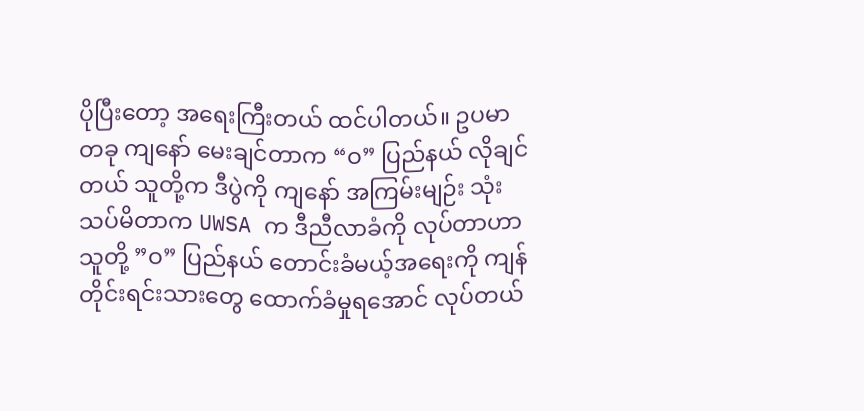ပိုပြီးတော့ အရေးကြီးတယ် ထင်ပါတယ်။ ဥပမာတခု ကျနော် မေးချင်တာက “ဝ” ပြည်နယ် လိုချင်တယ် သူတို့က ဒီပွဲကို ကျနော် အကြမ်းမျဉ်း သုံးသပ်မိတာက UWSA က ဒီညီလာခံကို လုပ်တာဟာ သူတို့ ”ဝ” ပြည်နယ် တောင်းခံမယ့်အရေးကို ကျန်တိုင်းရင်းသားတွေ ထောက်ခံမှုရအောင် လုပ်တယ်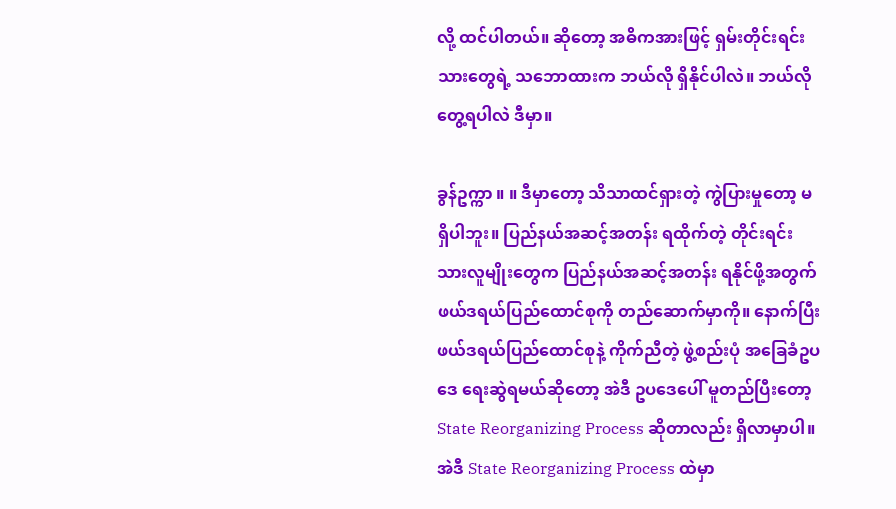လို့ ထင်ပါတယ်။ ဆိုတော့ အဓိကအားဖြင့် ရှမ်းတိုင်းရင်းသားတွေရဲ့ သဘောထားက ဘယ်လို ရှိနိုင်ပါလဲ။ ဘယ်လို တွေ့ရပါလဲ ဒီမှာ။

ခွန်ဥက္ကာ ။ ။ ဒီမှာတော့ သိသာထင်ရှားတဲ့ ကွဲပြားမှုတော့ မရှိပါဘူး။ ပြည်နယ်အဆင့်အတန်း ရထိုက်တဲ့ တိုင်းရင်းသားလူမျိုးတွေက ပြည်နယ်အဆင့်အတန်း ရနိုင်ဖို့အတွက် ဖယ်ဒရယ်ပြည်ထောင်စုကို တည်ဆောက်မှာကို။ နောက်ပြီး ဖယ်ဒရယ်ပြည်ထောင်စုနဲ့ ကိုက်ညီတဲ့ ဖွဲ့စည်းပုံ အခြေခံဥပဒေ ရေးဆွဲရမယ်ဆိုတော့ အဲဒီ ဥပဒေပေါ် မူတည်ပြီးတော့ State Reorganizing Process ဆိုတာလည်း ရှိလာမှာပါ။ အဲဒီ State Reorganizing Process ထဲမှာ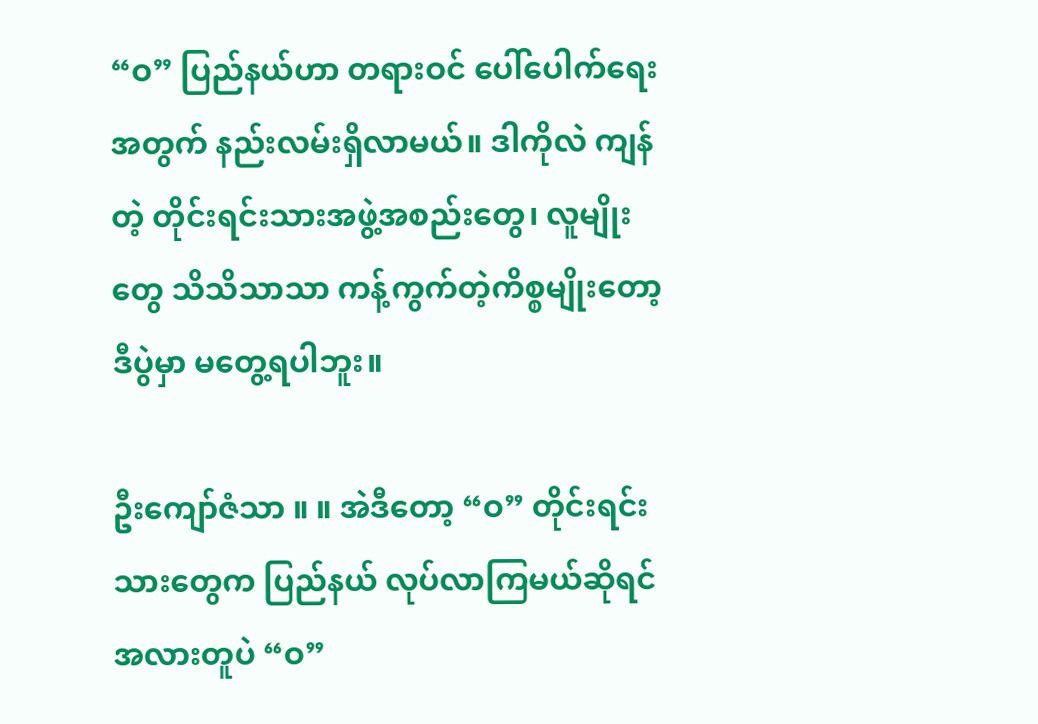“ဝ” ပြည်နယ်ဟာ တရားဝင် ပေါ်ပေါက်ရေးအတွက် နည်းလမ်းရှိလာမယ်။ ဒါကိုလဲ ကျန်တဲ့ တိုင်းရင်းသားအဖွဲ့အစည်းတွေ၊ လူမျိုးတွေ သိသိသာသာ ကန့်ကွက်တဲ့ကိစ္စမျိုးတော့ ဒီပွဲမှာ မတွေ့ရပါဘူး။

ဦးကျော်ဇံသာ ။ ။ အဲဒီတော့ “ဝ” တိုင်းရင်းသားတွေက ပြည်နယ် လုပ်လာကြမယ်ဆိုရင် အလားတူပဲ “ဝ”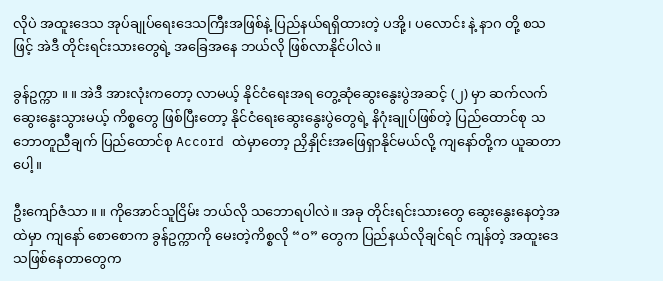လိုပဲ အထူးဒေသ အုပ်ချုပ်ရေးဒေသကြီးအဖြစ်နဲ့ ပြည်နယ်ရရှိထားတဲ့ ပအို့၊ ပလောင်း နဲ့ နာဂ တို့ စသဖြင့် အဲဒီ တိုင်းရင်းသားတွေရဲ့ အခြေအနေ ဘယ်လို ဖြစ်လာနိုင်ပါလဲ။

ခွန်ဥက္ကာ ။ ။ အဲဒီ အားလုံးကတော့ လာမယ့် နိုင်ငံရေးအရ တွေ့ဆုံဆွေးနွေးပွဲအဆင့် (၂) မှာ ဆက်လက်ဆွေးနွေးသွားမယ့် ကိစ္စတွေ ဖြစ်ပြီးတော့ နိုင်ငံရေးဆွေးနွေးပွဲတွေရဲ့ နိဂုံးချုပ်ဖြစ်တဲ့ ပြည်ထောင်စု သဘောတူညီချက် ပြည်ထောင်စု Accord ထဲမှာတော့ ညှိနှိုင်းအဖြေရှာနိုင်မယ်လို့ ကျနော်တို့က ယူဆတာပေါ့။

ဦးကျော်ဇံသာ ။ ။ ကိုအောင်သူငြိမ်း ဘယ်လို သဘောရပါလဲ။ အခု တိုင်းရင်းသားတွေ ဆွေးနွေးနေတဲ့အထဲမှာ ကျနော် စောစောက ခွန်ဥက္ကာကို မေးတဲ့ကိစ္စလို “ဝ” တွေက ပြည်နယ်လိုချင်ရင် ကျန်တဲ့ အထူးဒေသဖြစ်နေတာတွေက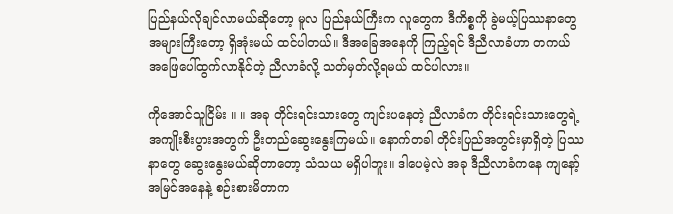ပြည်နယ်လိုချင်လာမယ်ဆိုတော့ မူလ ပြည်နယ်ကြီးက လူတွေက ဒီကိစ္စကို ခွဲမယ့်ပြဿနာတွေ အများကြီးတော့ ရှိအုံးမယ် ထင်ပါတယ်။ ဒီအခြေအနေကို ကြည့်ရင် ဒီညီလာခံဟာ တကယ် အဖြေပေါ်ထွက်လာနိုင်တဲ့ ညီလာခံလို့ သတ်မှတ်လို့ရမယ် ထင်ပါလား။

ကိုအောင်သူငြိမ်း ။ ။ အခု တိုင်းရင်းသားတွေ ကျင်းပနေတဲ့ ညီလာခံက တိုင်းရင်းသားတွေရဲ့ အကျိုးစီးပွားအတွက် ဦးတည်ဆွေးနွေးကြမယ်။ နောက်တခါ တိုင်းပြည်အတွင်းမှာရှိတဲ့ ပြဿနာတွေ ဆွေးနွေးမယ်ဆိုတာတော့ သံသယ မရှိပါဘူး။ ဒါပေမဲ့လဲ အခု ဒီညီလာခံကနေ ကျနော့်အမြင်အနေနဲ့ စဉ်းစားမိတာက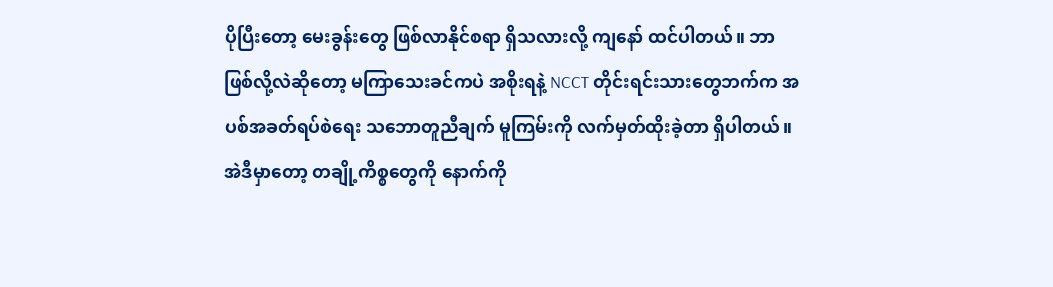ပိုပြီးတော့ မေးခွန်းတွေ ဖြစ်လာနိုင်စရာ ရှိသလားလို့ ကျနော် ထင်ပါတယ်။ ဘာဖြစ်လို့လဲဆိုတော့ မကြာသေးခင်ကပဲ အစိုးရနဲ့ NCCT တိုင်းရင်းသားတွေဘက်က အပစ်အခတ်ရပ်စဲရေး သဘောတူညီချက် မူကြမ်းကို လက်မှတ်ထိုးခဲ့တာ ရှိပါတယ်။ အဲဒီမှာတော့ တချို့ကိစ္စတွေကို နောက်ကို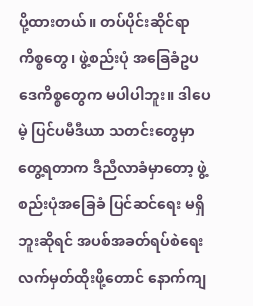ပို့ထားတယ်။ တပ်ပိုင်းဆိုင်ရာကိစ္စတွေ၊ ဖွဲ့စည်းပုံ အခြေခံဥပဒေကိစ္စတွေက မပါပါဘူး။ ဒါပေမဲ့ ပြင်ပမီဒီယာ သတင်းတွေမှာ တွေ့ရတာက ဒီညီလာခံမှာတော့ ဖွဲ့စည်းပုံအခြေခံ ပြင်ဆင်ရေး မရှိဘူးဆိုရင် အပစ်အခတ်ရပ်စဲရေး လက်မှတ်ထိုးဖို့တောင် နောက်ကျ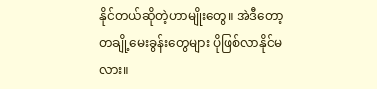နိုင်တယ်ဆိုတဲ့ဟာမျိုးတွေ။ အဲဒီတော့ တချို့မေးခွန်းတွေများ ပိုဖြစ်လာနိုင်မလား။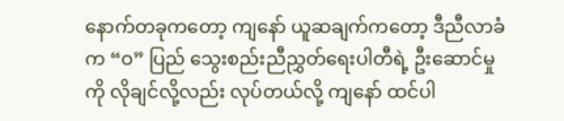နောက်တခုကတော့ ကျနော် ယူဆချက်ကတော့ ဒီညီလာခံက “ဝ” ပြည် သွေးစည်းညီညွှတ်ရေးပါတီရဲ့ ဦးဆောင်မှုကို လိုချင်လို့လည်း လုပ်တယ်လို့ ကျနော် ထင်ပါ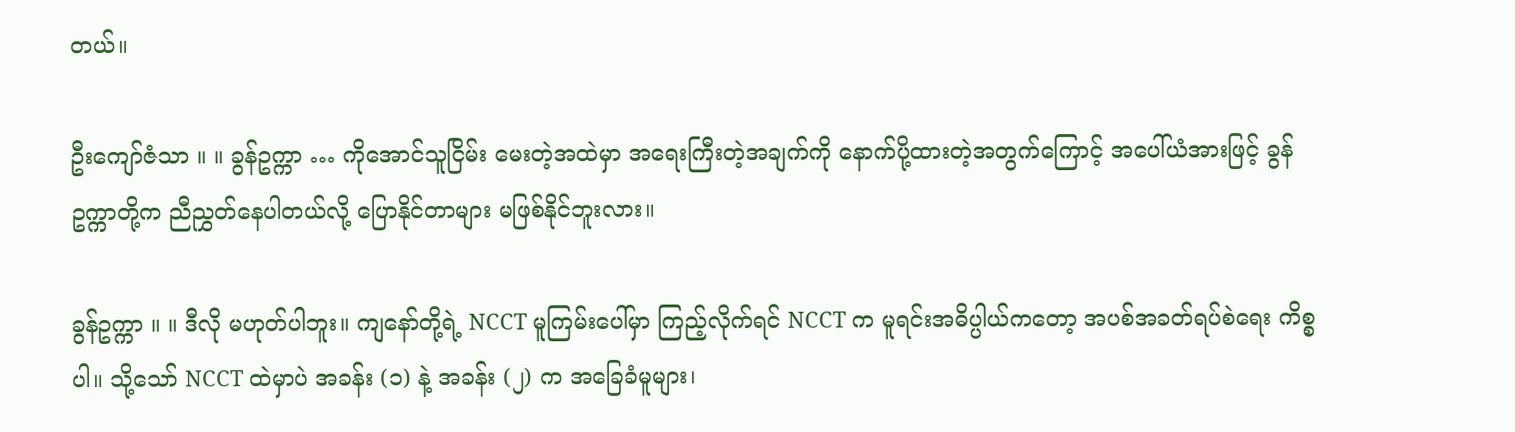တယ်။

ဦးကျော်ဇံသာ ။ ။ ခွန်ဥက္ကာ … ကိုအောင်သူငြိမ်း မေးတဲ့အထဲမှာ အရေးကြီးတဲ့အချက်ကို နောက်ပို့ထားတဲ့အတွက်ကြောင့် အပေါ်ယံအားဖြင့် ခွန်ဥက္ကာတို့က ညီညွှတ်နေပါတယ်လို့ ပြောနိုင်တာများ မဖြစ်နိုင်ဘူးလား။

ခွန်ဥက္ကာ ။ ။ ဒီလို မဟုတ်ပါဘူး။ ကျနော်တို့ရဲ့ NCCT မူကြမ်းပေါ်မှာ ကြည့်လိုက်ရင် NCCT က မူရင်းအဓိပ္ပါယ်ကတော့ အပစ်အခတ်ရပ်စဲရေး ကိစ္စပါ။ သို့သော် NCCT ထဲမှာပဲ အခန်း (၁) နဲ့ အခန်း (၂) က အခြေခံမူများ၊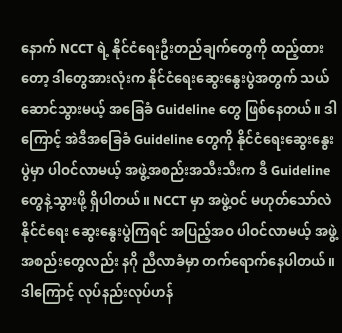နောက် NCCT ရဲ့ နိုင်ငံရေးဦးတည်ချက်တွေကို ထည့်ထားတော့ ဒါတွေအားလုံးက နိုင်ငံရေးဆွေးနွေးပွဲအတွက် သယ်ဆောင်သွားမယ့် အခြေခံ Guideline တွေ ဖြစ်နေတယ်။ ဒါကြောင့် အဲဒီအခြေခံ Guideline တွေကို နိုင်ငံရေးဆွေးနွေးပွဲမှာ ပါဝင်လာမယ့် အဖွဲ့အစည်းအသီးသီးက ဒီ Guideline တွေနဲ့သွားဖို့ ရှိပါတယ်။ NCCT မှာ အဖွဲ့ဝင် မဟုတ်သော်လဲ နိုင်ငံရေး ဆွေးနွေးပွဲကြရင် အပြည့်အဝ ပါဝင်လာမယ့် အဖွဲ့အစည်းတွေလည်း နဂို ညီလာခံမှာ တက်ရောက်နေပါတယ်။ ဒါကြောင့် လုပ်နည်းလုပ်ဟန်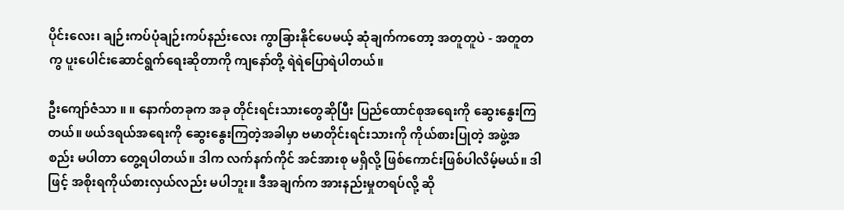ပိုင်းလေး၊ ချဉ်းကပ်ပုံချဉ်းကပ်နည်းလေး ကွာခြားနိုင်ပေမယ့် ဆုံချက်ကတော့ အတူတူပဲ - အတူတကွ ပူးပေါင်းဆောင်ရွက်ရေးဆိုတာကို ကျနော်တို့ ရဲရဲပြောရဲပါတယ်။

ဦးကျော်ဇံသာ ။ ။ နောက်တခုက အခု တိုင်းရင်းသားတွေဆိုပြီး ပြည်ထောင်စုအရေးကို ဆွေးနွေးကြတယ်။ ဖယ်ဒရယ်အရေးကို ဆွေးနွေးကြတဲ့အခါမှာ ဗမာတိုင်းရင်းသားကို ကိုယ်စားပြုတဲ့ အဖွဲ့အစည်း မပါတာ တွေ့ရပါတယ်။ ဒါက လက်နက်ကိုင် အင်အားစု မရှိလို့ ဖြစ်ကောင်းဖြစ်ပါလိမ့်မယ်။ ဒါဖြင့် အစိုးရကိုယ်စားလှယ်လည်း မပါဘူး။ ဒီအချက်က အားနည်းမှုတရပ်လို့ ဆို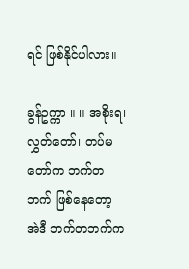ရင် ဖြစ်နိုင်ပါလား။

ခွန်ဥက္ကာ ။ ။ အစိုးရ၊ လွှတ်တော်၊ တပ်မတော်က ဘက်တဘက် ဖြစ်နေတော့ အဲဒီ ဘက်တဘက်က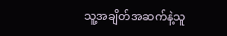သူ့အချိတ်အဆက်နဲ့သူ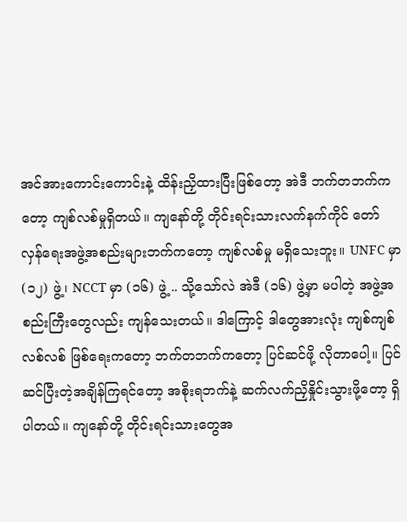အင်အားကောင်းကောင်းနဲ့ ထိန်းညှိထားပြီးဖြစ်တော့ အဲဒီ ဘက်တဘက်ကတော့ ကျစ်လစ်မှုရှိတယ်။ ကျနော်တို့ တိုင်းရင်းသားလက်နက်ကိုင် တော်လှန်ရေးအဖွဲ့အစည်းများဘက်ကတော့ ကျစ်လစ်မှု မရှိသေးဘူး။ UNFC မှာ (၁၂) ဖွဲ့၊ NCCT မှာ (၁၆) ဖွဲ့ .. သို့သော်လဲ အဲဒီ (၁၆) ဖွဲ့မှာ မပါတဲ့ အဖွဲ့အစည်းကြီးတွေလည်း ကျန်သေးတယ်။ ဒါကြောင့် ဒါတွေအားလုံး ကျစ်ကျစ်လစ်လစ် ဖြစ်ရေးကတော့ ဘက်တဘက်ကတော့ ပြင်ဆင်ဖို့ လိုတာပေါ့။ ပြင်ဆင်ပြီးတဲ့အချိန်ကြရင်တော့ အစိုးရဘက်နဲ့ ဆက်လက်ညှိနှိုင်းသွားဖို့တော့ ရှိပါတယ်။ ကျနော်တို့ တိုင်းရင်းသားတွေအ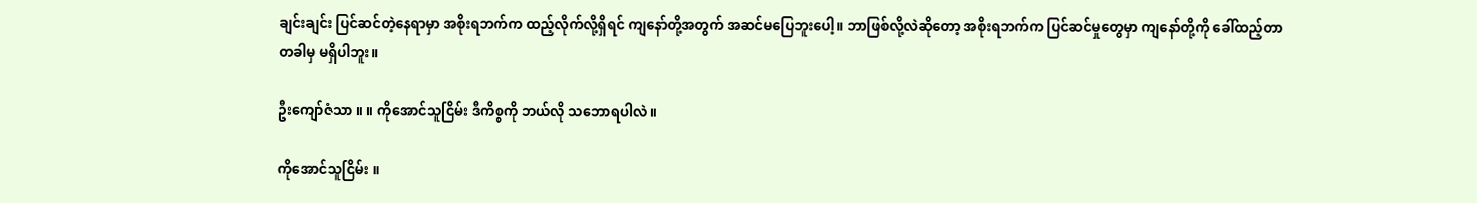ချင်းချင်း ပြင်ဆင်တဲ့နေရာမှာ အစိုးရဘက်က ထည့်လိုက်လို့ရှိရင် ကျနော်တို့အတွက် အဆင်မပြေဘူးပေါ့။ ဘာဖြစ်လို့လဲဆိုတော့ အစိုးရဘက်က ပြင်ဆင်မှုတွေမှာ ကျနော်တို့ကို ခေါ်ထည့်တာ တခါမှ မရှိပါဘူး။

ဦးကျော်ဇံသာ ။ ။ ကိုအောင်သူငြိမ်း ဒီကိစ္စကို ဘယ်လို သဘောရပါလဲ။

ကိုအောင်သူငြိမ်း ။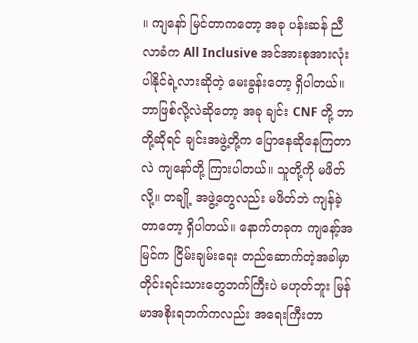။ ကျနော် မြင်တာကတော့ အခု ပန်းဆန် ညီလာခံက All Inclusive အင်အားစုအားလုံး ပါနိုင်ရဲ့လားဆိုတဲ့ မေးခွန်းတော့ ရှိပါတယ်။ ဘာဖြစ်လို့လဲဆိုတော့ အခု ချင်း CNF တို့ ဘာတို့ဆိုရင် ချင်းအဖွဲ့တို့က ပြောနေဆိုနေကြတာလဲ ကျနော်တို့ ကြားပါတယ်။ သူတို့ကို မဖိတ်လို့။ တချို့ အဖွဲ့တွေလည်း မဖိတ်ဘဲ ကျန်ခဲ့တာတော့ ရှိပါတယ်။ နောက်တခုက ကျနော့်အမြင်က ငြိမ်းချမ်းရေး တည်ဆောက်တဲ့အခါမှာ တိုင်းရင်းသားတွေဘက်ကြီးပဲ မဟုတ်ဘူး မြန်မာအစိုးရဘက်ကလည်း အရေးကြီးတာ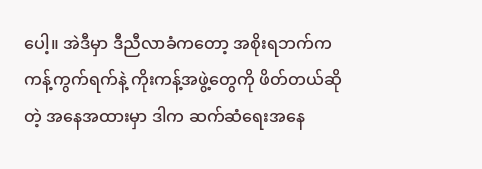ပေါ့။ အဲဒီမှာ ဒီညီလာခံကတော့ အစိုးရဘက်က ကန့်ကွက်ရက်နဲ့ ကိုးကန့်အဖွဲ့တွေကို ဖိတ်တယ်ဆိုတဲ့ အနေအထားမှာ ဒါက ဆက်ဆံရေးအနေ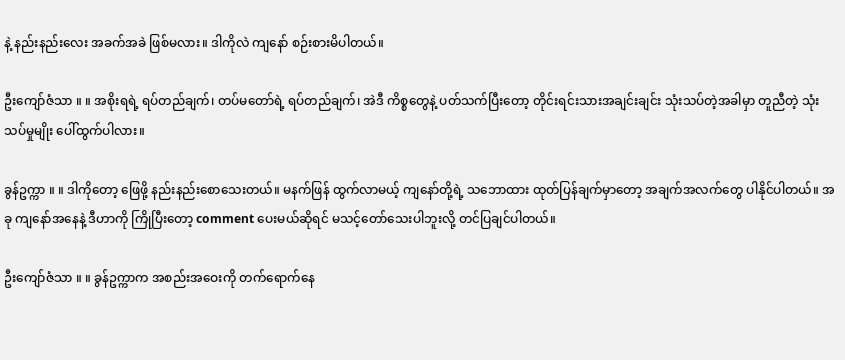နဲ့ နည်းနည်းလေး အခက်အခဲ ဖြစ်မလား။ ဒါကိုလဲ ကျနော် စဉ်းစားမိပါတယ်။

ဦးကျော်ဇံသာ ။ ။ အစိုးရရဲ့ ရပ်တည်ချက်၊ တပ်မတော်ရဲ့ ရပ်တည်ချက်၊ အဲဒီ ကိစ္စတွေနဲ့ ပတ်သက်ပြီးတော့ တိုင်းရင်းသားအချင်းချင်း သုံးသပ်တဲ့အခါမှာ တူညီတဲ့ သုံးသပ်မှုမျိုး ပေါ်ထွက်ပါလား။

ခွန်ဥက္ကာ ။ ။ ဒါကိုတော့ ဖြေဖို့ နည်းနည်းစောသေးတယ်။ မနက်ဖြန် ထွက်လာမယ့် ကျနော်တို့ရဲ့ သဘောထား ထုတ်ပြန်ချက်မှာတော့ အချက်အလက်တွေ ပါနိုင်ပါတယ်။ အခု ကျနော်အနေနဲ့ ဒီဟာကို ကြိုပြီးတော့ comment ပေးမယ်ဆိုရင် မသင့်တော်သေးပါဘူးလို့ တင်ပြချင်ပါတယ်။

ဦးကျော်ဇံသာ ။ ။ ခွန်ဥက္ကာက အစည်းအဝေးကို တက်ရောက်နေ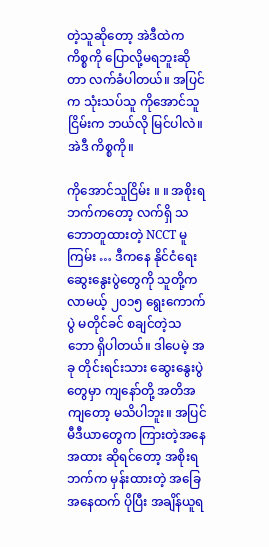တဲ့သူဆိုတော့ အဲဒီထဲက ကိစ္စကို ပြောလို့မရဘူးဆိုတာ လက်ခံပါတယ်။ အပြင်က သုံးသပ်သူ ကိုအောင်သူငြိမ်းက ဘယ်လို မြင်ပါလဲ။ အဲဒီ ကိစ္စကို။

ကိုအောင်သူငြိမ်း ။ ။ အစိုးရဘက်ကတော့ လက်ရှိ သဘောတူထားတဲ့ NCCT မူကြမ်း … ဒီကနေ နိုင်ငံရေး ဆွေးနွေးပွဲတွေကို သူတို့က လာမယ့် ၂၀၁၅ ရွေးကောက်ပွဲ မတိုင်ခင် စချင်တဲ့သဘော ရှိပါတယ်။ ဒါပေမဲ့ အခု တိုင်းရင်းသား ဆွေးနွေးပွဲတွေမှာ ကျနော်တို့ အတိအကျတော့ မသိပါဘူး။ အပြင် မီဒီယာတွေက ကြားတဲ့အနေအထား ဆိုရင်တော့ အစိုးရဘက်က မှန်းထားတဲ့ အခြေအနေထက် ပိုပြီး အချိန်ယူရ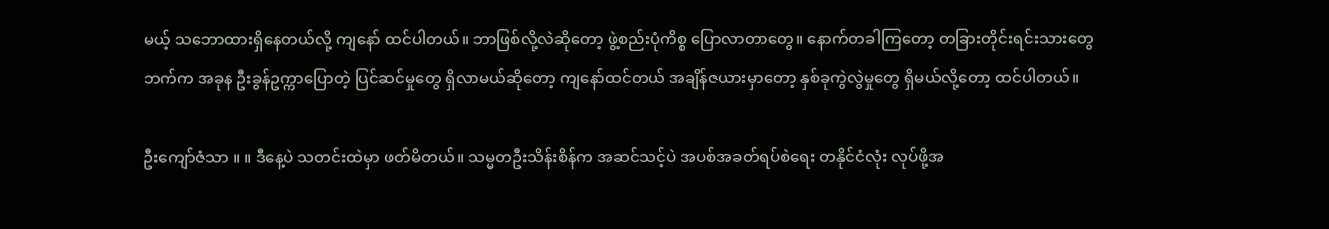မယ့် သဘောထားရှိနေတယ်လို့ ကျနော် ထင်ပါတယ်။ ဘာဖြစ်လို့လဲဆိုတော့ ဖွဲ့စည်းပုံကိစ္စ ပြောလာတာတွေ။ နောက်တခါကြတော့ တခြားတိုင်းရင်းသားတွေဘက်က အခုန ဦးခွန်ဥက္ကာပြောတဲ့ ပြင်ဆင်မှုတွေ ရှိလာမယ်ဆိုတော့ ကျနော်ထင်တယ် အချိန်ဇယားမှာတော့ နှစ်ခုကွဲလွဲမှုတွေ ရှိမယ်လို့တော့ ထင်ပါတယ်။

ဦးကျော်ဇံသာ ။ ။ ဒီနေ့ပဲ သတင်းထဲမှာ ဖတ်မိတယ်။ သမ္မတဦးသိန်းစိန်က အဆင်သင့်ပဲ အပစ်အခတ်ရပ်စဲရေး တနိုင်ငံလုံး လုပ်ဖို့အ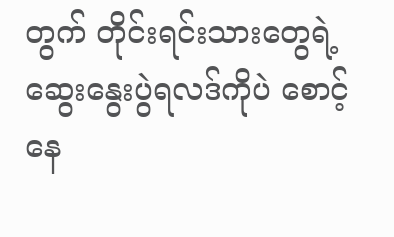တွက် တိုင်းရင်းသားတွေရဲ့ ဆွေးနွေးပွဲရလဒ်ကိုပဲ စောင့်နေ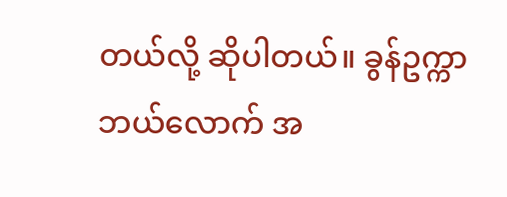တယ်လို့ ဆိုပါတယ်။ ခွန်ဥက္ကာ ဘယ်လောက် အ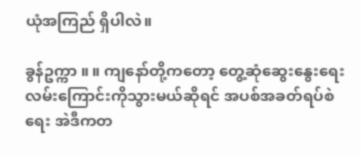ယုံအကြည် ရှိပါလဲ။

ခွန်ဥက္ကာ ။ ။ ကျနော်တို့ကတော့ တွေ့ဆုံဆွေးနွေးရေး လမ်းကြောင်းကိုသွားမယ်ဆိုရင် အပစ်အခတ်ရပ်စဲရေး အဲဒီကတ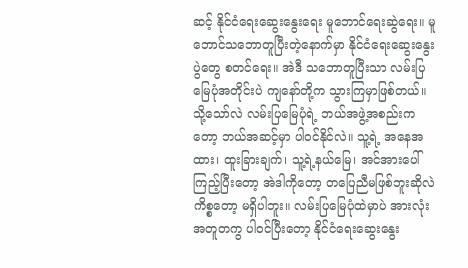ဆင့် နိုင်ငံရေးဆွေးနွေးရေး မူဘောင်ရေးဆွဲရေး။ မူဘောင်သဘောတူပြီးတဲ့နောက်မှာ နိုင်ငံရေးဆွေးနွေးပွဲတွေ စတင်ရေး။ အဲဒီ သဘောတူပြီးသာ လမ်းပြမြေပုံအတိုင်းပဲ ကျနော်တို့က သွားကြမှာဖြစ်တယ်။ သို့သော်လဲ လမ်းပြမြေပုံရဲ့ ဘယ်အဖွဲ့အစည်းကတော့ ဘယ်အဆင့်မှာ ပါဝင်နိုင်လဲ။ သူ့ရဲ့ အနေအထား၊ ထူးခြားချက်၊ သူ့ရဲ့နယ်မြေ၊ အင်အားပေါ် ကြည့်ပြီးတော့ အဲဒါကိုတော့ တပြေညီမဖြစ်ဘူးဆိုလဲ ကိစ္စတော့ မရှိပါဘူး။ လမ်းပြမြေပုံထဲမှာပဲ အားလုံးအတူတကွ ပါဝင်ပြီးတော့ နိုင်ငံရေးဆွေးနွေး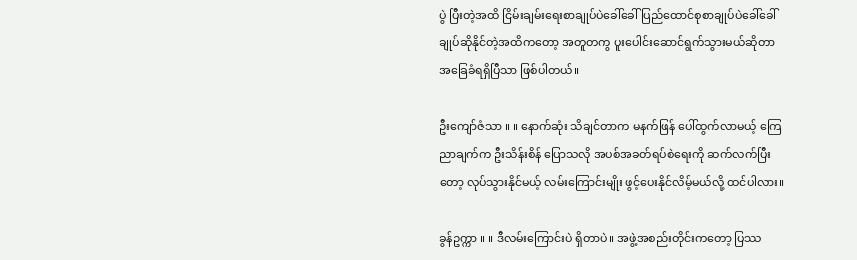ပွဲ ပြီးတဲ့အထိ ငြိမ်းချမ်းရေးစာချုပ်ပဲခေါ်ခေါ် ပြည်ထောင်စုစာချုပ်ပဲခေါ်ခေါ် ချုပ်ဆိုနိုင်တဲ့အထိကတော့ အတူတကွ ပူးပေါင်းဆောင်ရွက်သွားမယ်ဆိုတာ အခြေခံရရှိပြီသာ ဖြစ်ပါတယ်။

ဦးကျော်ဇံသာ ။ ။ နောက်ဆုံး သိချင်တာက မနက်ဖြန် ပေါ်ထွက်လာမယ့် ကြေညာချက်က ဦးသိန်းစိန် ပြောသလို အပစ်အခတ်ရပ်စဲရေးကို ဆက်လက်ပြီးတော့ လုပ်သွားနိုင်မယ့် လမ်းကြောင်းမျိုး ဖွင့်ပေးနိုင်လိမ့်မယ်လို့ ထင်ပါလား။

ခွန်ဥက္ကာ ။ ။ ဒီလမ်းကြောင်းပဲ ရှိတာပဲ။ အဖွဲ့အစည်းတိုင်းကတော့ ပြဿ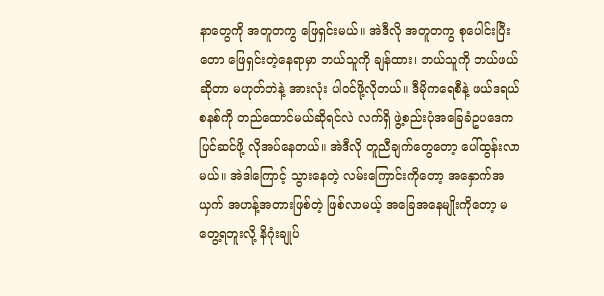နာတွေကို အတူတကွ ဖြေရှင်းမယ်။ အဲဒီလို အတူတကွ စုပေါင်းပြီးတော ဖြေရှင်းတဲ့နေရာမှာ ဘယ်သူကို ချန်ထား၊ ဘယ်သူကို ဘယ်ဖယ်ဆိုတာ မဟုတ်ဘဲနဲ့ အားလုံး ပါဝင်ဖို့လိုတယ်။ ဒီမိုကရေစီနဲ့ ဖယ်ဒရယ်စနစ်ကို တည်ထောင်မယ်ဆိုရင်လဲ လက်ရှိ ဖွဲ့စည်းပုံအခြေခံဥပဒေက ပြင်ဆင်ဖို့ လိုအပ်နေတယ်။ အဲဒီလို တူညီချက်တွေတော့ ပေါ်ထွန်းလာမယ်။ အဲဒါကြောင့် သွားနေတဲ့ လမ်းကြောင်းကိုတော့ အနှောက်အယှက် အဟန့်အတားဖြစ်တဲ့ ဖြစ်လာမယ့် အခြေအနေမျိုးကိုတော့ မတွေ့ရဘူးလို့ နိဂုံးချုပ်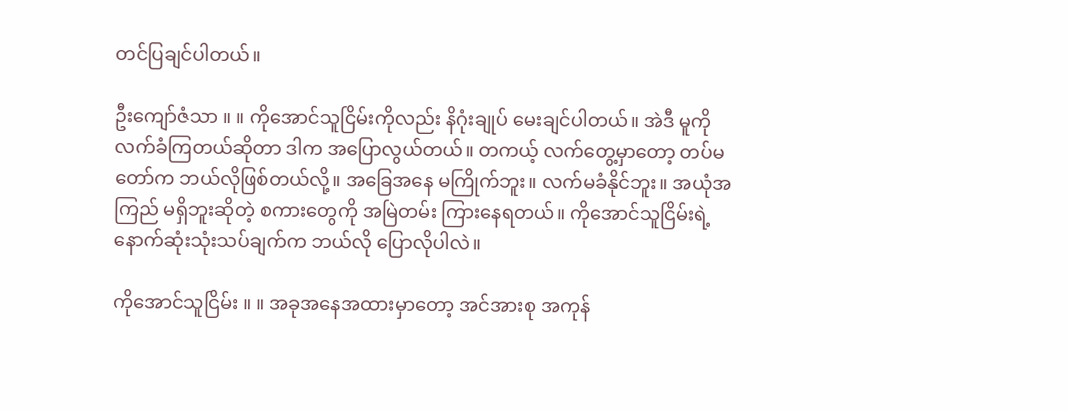တင်ပြချင်ပါတယ်။

ဦးကျော်ဇံသာ ။ ။ ကိုအောင်သူငြိမ်းကိုလည်း နိဂုံးချုပ် မေးချင်ပါတယ်။ အဲဒီ မူကို လက်ခံကြတယ်ဆိုတာ ဒါက အပြောလွယ်တယ်။ တကယ့် လက်တွေ့မှာတော့ တပ်မတော်က ဘယ်လိုဖြစ်တယ်လို့။ အခြေအနေ မကြိုက်ဘူး။ လက်မခံနိုင်ဘူး။ အယုံအကြည် မရှိဘူးဆိုတဲ့ စကားတွေကို အမြဲတမ်း ကြားနေရတယ်။ ကိုအောင်သူငြိမ်းရဲ့ နောက်ဆုံးသုံးသပ်ချက်က ဘယ်လို ပြောလိုပါလဲ။

ကိုအောင်သူငြိမ်း ။ ။ အခုအနေအထားမှာတော့ အင်အားစု အကုန်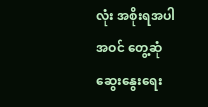လုံး အစိုးရအပါအဝင် တွေ့ဆုံဆွေးနွေးရေး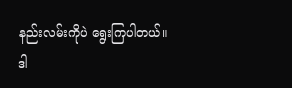နည်းလမ်းကိုပဲ ရွေးကြပါတယ်။ ဒါ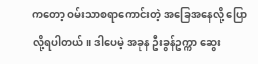ကတော့ ဝမ်းသာစရာကောင်းတဲ့ အခြေအနေလို့ ပြောလို့ရပါတယ်။ ဒါပေမဲ့ အခုန ဦးခွန်ဥက္ကာ ဆွေး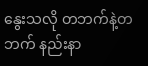နွေးသလို တဘက်နဲ့တဘက် နည်းနာ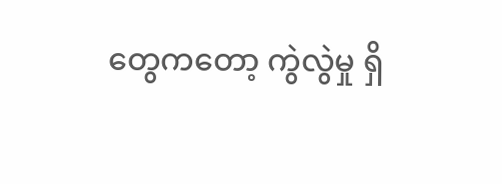တွေကတော့ ကွဲလွဲမှု ရှိ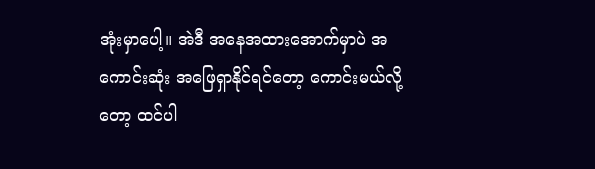အုံးမှာပေါ့။ အဲဒီ အနေအထားအောက်မှာပဲ အကောင်းဆုံး အဖြေရှာနိုင်ရင်တော့ ကောင်းမယ်လို့တော့ ထင်ပါ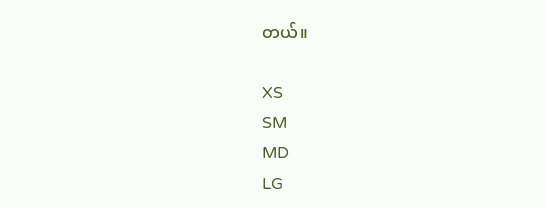တယ်။

XS
SM
MD
LG